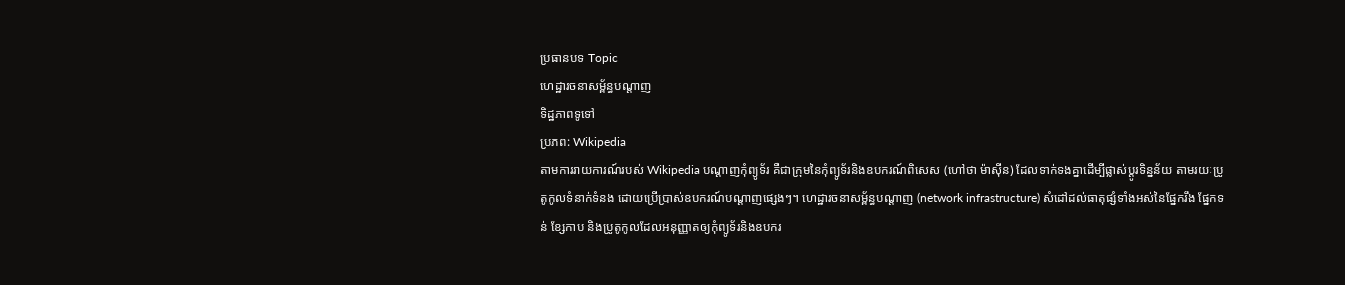ប្រធានបទ Topic
ហេដ្ឋារចនាសម្ព័ន្ធបណ្តាញ
ទិដ្ឋភាពទូទៅ
ប្រភព: Wikipedia
តាមការរាយការណ៍របស់ Wikipedia បណ្តាញកុំព្យូទ័រ គឺជាក្រុមនៃកុំព្យូទ័រនិងឧបករណ៍ពិសេស (ហៅថា ម៉ាស៊ីន) ដែលទាក់ទងគ្នាដើម្បីផ្លាស់ប្តូរទិន្នន័យ តាមរយៈប្រូតូកូលទំនាក់ទំនង ដោយប្រើប្រាស់ឧបករណ៍បណ្តាញផ្សេងៗ។ ហេដ្ឋារចនាសម្ព័ន្ធបណ្តាញ (network infrastructure) សំដៅដល់ធាតុផ្សំទាំងអស់នៃផ្នែករឹង ផ្នែកទន់ ខ្សែកាប និងប្រូតូកូលដែលអនុញ្ញាតឲ្យកុំព្យូទ័រនិងឧបករ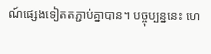ណ៍ផ្សេងទៀតតភ្ជាប់គ្នាបាន។ បច្ចុប្បន្ននេះ ហេ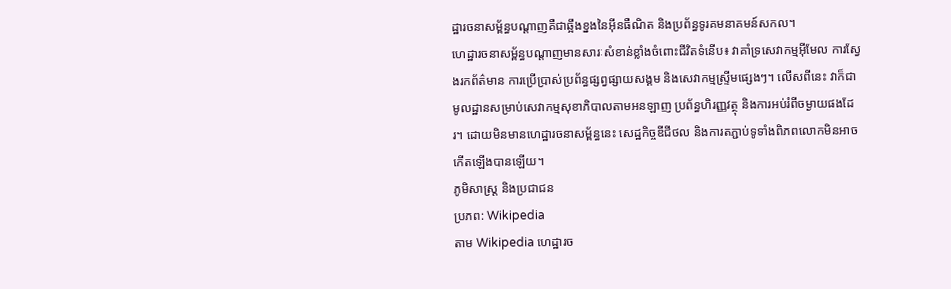ដ្ឋារចនាសម្ព័ន្ធបណ្តាញគឺជាឆ្អឹងខ្នងនៃអ៊ីនធឺណិត និងប្រព័ន្ធទូរគមនាគមន៍សកល។
ហេដ្ឋារចនាសម្ព័ន្ធបណ្តាញមានសារៈសំខាន់ខ្លាំងចំពោះជីវិតទំនើប៖ វាគាំទ្រសេវាកម្មអ៊ីមែល ការស្វែងរកព័ត៌មាន ការប្រើប្រាស់ប្រព័ន្ធផ្សព្វផ្សាយសង្គម និងសេវាកម្មស្ទ្រីមផ្សេងៗ។ លើសពីនេះ វាក៏ជាមូលដ្ឋានសម្រាប់សេវាកម្មសុខាភិបាលតាមអនឡាញ ប្រព័ន្ធហិរញ្ញវត្ថុ និងការអប់រំពីចម្ងាយផងដែរ។ ដោយមិនមានហេដ្ឋារចនាសម្ព័ន្ធនេះ សេដ្ឋកិច្ចឌីជីថល និងការតភ្ជាប់ទូទាំងពិភពលោកមិនអាចកើតឡើងបានឡើយ។
ភូមិសាស្ត្រ និងប្រជាជន
ប្រភព: Wikipedia
តាម Wikipedia ហេដ្ឋារច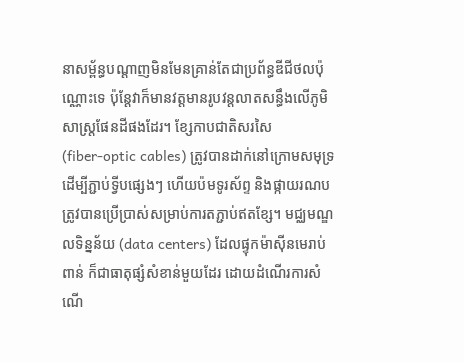នាសម្ព័ន្ធបណ្តាញមិនមែនគ្រាន់តែជាប្រព័ន្ធឌីជីថលប៉ុណ្ណោះទេ ប៉ុន្តែវាក៏មានវត្តមានរូបវន្តលាតសន្ធឹងលើភូមិសាស្ត្រផែនដីផងដែរ។ ខ្សែកាបជាតិសរសៃ (fiber‑optic cables) ត្រូវបានដាក់នៅក្រោមសមុទ្រដើម្បីភ្ជាប់ទ្វីបផ្សេងៗ ហើយប៉មទូរស័ព្ទ និងផ្កាយរណបត្រូវបានប្រើប្រាស់សម្រាប់ការតភ្ជាប់ឥតខ្សែ។ មជ្ឈមណ្ឌលទិន្នន័យ (data centers) ដែលផ្ទុកម៉ាស៊ីនមេរាប់ពាន់ ក៏ជាធាតុផ្សំសំខាន់មួយដែរ ដោយដំណើរការសំណើ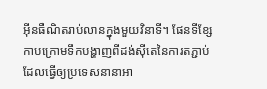អ៊ីនធឺណិតរាប់លានក្នុងមួយវិនាទី។ ផែនទីខ្សែកាបក្រោមទឹកបង្ហាញពីដង់ស៊ីតេនៃការតភ្ជាប់ ដែលធ្វើឲ្យប្រទេសនានាអា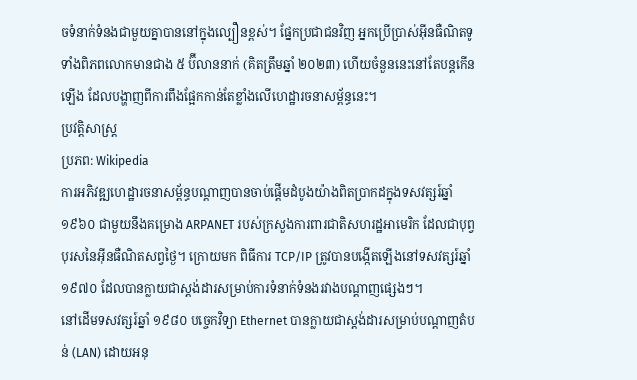ចទំនាក់ទំនងជាមួយគ្នាបាននៅក្នុងល្បឿនខ្ពស់។ ផ្នែកប្រជាជនវិញ អ្នកប្រើប្រាស់អ៊ីនធឺណិតទូទាំងពិភពលោកមានជាង ៥ ប៊ីលាននាក់ (គិតត្រឹមឆ្នាំ ២០២៣) ហើយចំនួននេះនៅតែបន្តកើនឡើង ដែលបង្ហាញពីការពឹងផ្អែកកាន់តែខ្លាំងលើហេដ្ឋារចនាសម្ព័ន្ធនេះ។
ប្រវត្តិសាស្ត្រ
ប្រភព: Wikipedia
ការអភិវឌ្ឍហេដ្ឋារចនាសម្ព័ន្ធបណ្តាញបានចាប់ផ្តើមដំបូងយ៉ាងពិតប្រាកដក្នុងទសវត្សរ៍ឆ្នាំ ១៩៦០ ជាមួយនឹងគម្រោង ARPANET របស់ក្រសួងការពារជាតិសហរដ្ឋអាមេរិក ដែលជាបុព្វបុរសនៃអ៊ីនធឺណិតសព្វថ្ងៃ។ ក្រោយមក ពិធីការ TCP/IP ត្រូវបានបង្កើតឡើងនៅទសវត្សរ៍ឆ្នាំ ១៩៧០ ដែលបានក្លាយជាស្តង់ដារសម្រាប់ការទំនាក់ទំនងរវាងបណ្តាញផ្សេងៗ។
នៅដើមទសវត្សរ៍ឆ្នាំ ១៩៨០ បច្ចេកវិទ្យា Ethernet បានក្លាយជាស្តង់ដារសម្រាប់បណ្តាញតំបន់ (LAN) ដោយអនុ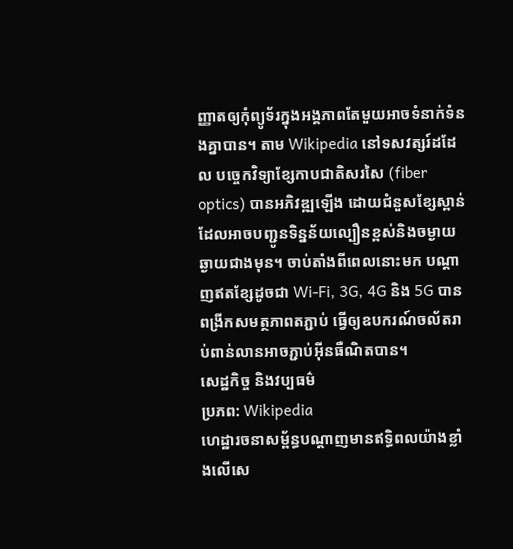ញ្ញាតឲ្យកុំព្យូទ័រក្នុងអង្គភាពតែមួយអាចទំនាក់ទំនងគ្នាបាន។ តាម Wikipedia នៅទសវត្សរ៍ដដែល បច្ចេកវិទ្យាខ្សែកាបជាតិសរសៃ (fiber optics) បានអភិវឌ្ឍឡើង ដោយជំនួសខ្សែស្ពាន់ ដែលអាចបញ្ជូនទិន្នន័យល្បឿនខ្ពស់និងចម្ងាយឆ្ងាយជាងមុន។ ចាប់តាំងពីពេលនោះមក បណ្តាញឥតខ្សែដូចជា Wi‑Fi, 3G, 4G និង 5G បានពង្រីកសមត្ថភាពតភ្ជាប់ ធ្វើឲ្យឧបករណ៍ចល័តរាប់ពាន់លានអាចភ្ជាប់អ៊ីនធឺណិតបាន។
សេដ្ឋកិច្ច និងវប្បធម៌
ប្រភព: Wikipedia
ហេដ្ឋារចនាសម្ព័ន្ធបណ្តាញមានឥទ្ធិពលយ៉ាងខ្លាំងលើសេ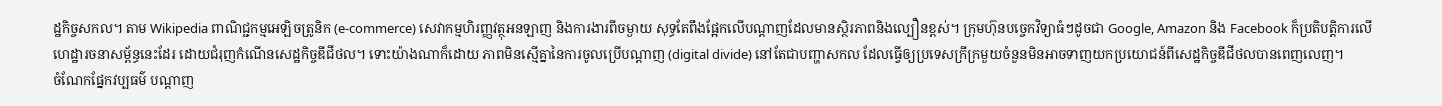ដ្ឋកិច្ចសកល។ តាម Wikipedia ពាណិជ្ជកម្មអេឡិចត្រូនិក (e‑commerce) សេវាកម្មហិរញ្ញវត្ថុអនឡាញ និងការងារពីចម្ងាយ សុទ្ធតែពឹងផ្អែកលើបណ្តាញដែលមានស្ថិរភាពនិងល្បឿនខ្ពស់។ ក្រុមហ៊ុនបច្ចេកវិទ្យាធំៗដូចជា Google, Amazon និង Facebook ក៏ប្រតិបត្តិការលើហេដ្ឋារចនាសម្ព័ន្ធនេះដែរ ដោយជំរុញកំណើនសេដ្ឋកិច្ចឌីជីថល។ ទោះយ៉ាងណាក៏ដោយ ភាពមិនស្មើគ្នានៃការចូលប្រើបណ្តាញ (digital divide) នៅតែជាបញ្ហាសកល ដែលធ្វើឲ្យប្រទេសក្រីក្រមួយចំនួនមិនអាចទាញយកប្រយោជន៍ពីសេដ្ឋកិច្ចឌីជីថលបានពេញលេញ។
ចំណែកផ្នែកវប្បធម៌ បណ្តាញ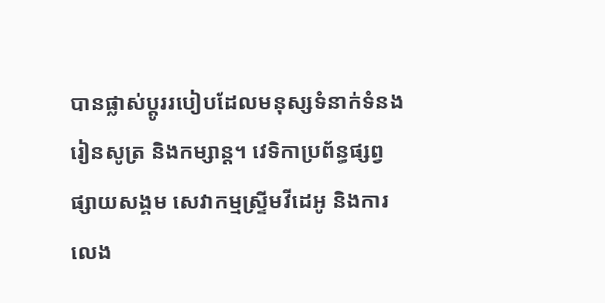បានផ្លាស់ប្តូររបៀបដែលមនុស្សទំនាក់ទំនង រៀនសូត្រ និងកម្សាន្ត។ វេទិកាប្រព័ន្ធផ្សព្វផ្សាយសង្គម សេវាកម្មស្ទ្រីមវីដេអូ និងការលេង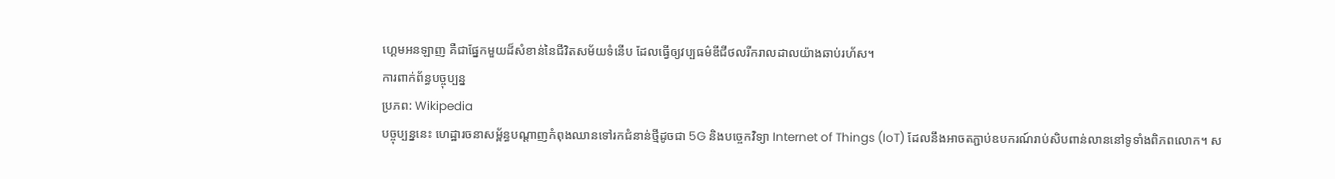ហ្គេមអនឡាញ គឺជាផ្នែកមួយដ៏សំខាន់នៃជីវិតសម័យទំនើប ដែលធ្វើឲ្យវប្បធម៌ឌីជីថលរីករាលដាលយ៉ាងឆាប់រហ័ស។
ការពាក់ព័ន្ធបច្ចុប្បន្ន
ប្រភព: Wikipedia
បច្ចុប្បន្ននេះ ហេដ្ឋារចនាសម្ព័ន្ធបណ្តាញកំពុងឈានទៅរកជំនាន់ថ្មីដូចជា 5G និងបច្ចេកវិទ្យា Internet of Things (IoT) ដែលនឹងអាចតភ្ជាប់ឧបករណ៍រាប់សិបពាន់លាននៅទូទាំងពិភពលោក។ ស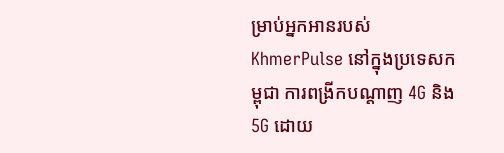ម្រាប់អ្នកអានរបស់ KhmerPulse នៅក្នុងប្រទេសកម្ពុជា ការពង្រីកបណ្តាញ 4G និង 5G ដោយ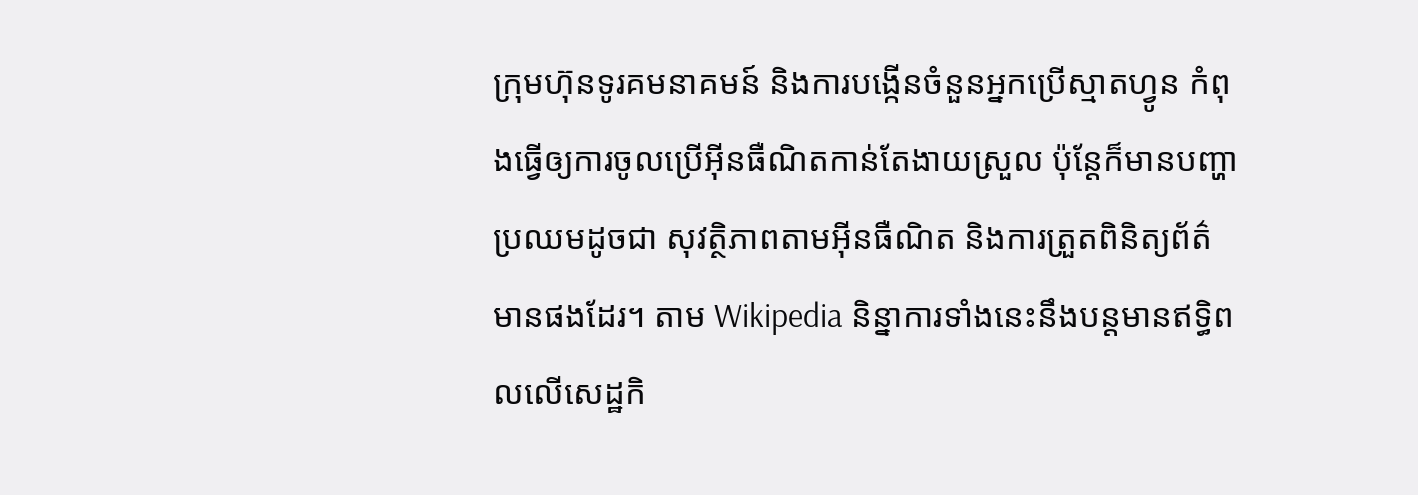ក្រុមហ៊ុនទូរគមនាគមន៍ និងការបង្កើនចំនួនអ្នកប្រើស្មាតហ្វូន កំពុងធ្វើឲ្យការចូលប្រើអ៊ីនធឺណិតកាន់តែងាយស្រួល ប៉ុន្តែក៏មានបញ្ហាប្រឈមដូចជា សុវត្ថិភាពតាមអ៊ីនធឺណិត និងការត្រួតពិនិត្យព័ត៌មានផងដែរ។ តាម Wikipedia និន្នាការទាំងនេះនឹងបន្តមានឥទ្ធិពលលើសេដ្ឋកិ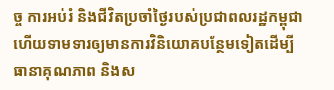ច្ច ការអប់រំ និងជីវិតប្រចាំថ្ងៃរបស់ប្រជាពលរដ្ឋកម្ពុជា ហើយទាមទារឲ្យមានការវិនិយោគបន្ថែមទៀតដើម្បីធានាគុណភាព និងស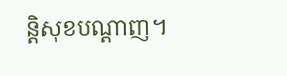ន្តិសុខបណ្តាញ។